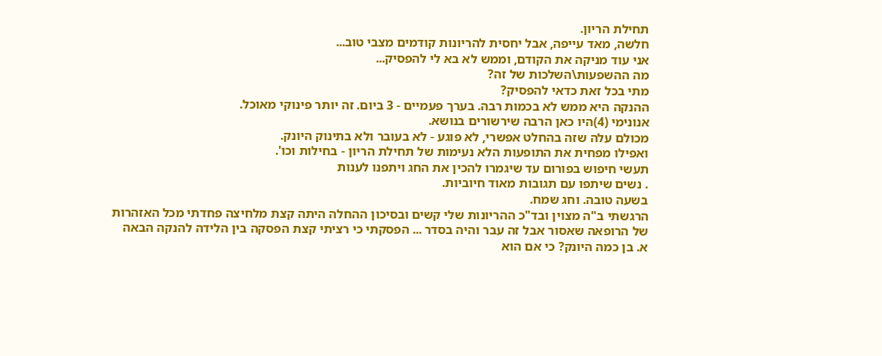תחילת הריון.
חלשה, מאד עייפה, אבל יחסית להריונות קודמים מצבי טוב...
אני עוד מניקה את הקודם, וממש לא בא לי להפסיק...
מה ההשפעות\השלכות של זה?
מתי בכל זאת כדאי להפסיק?
ההנקה היא ממש לא בכמות רבה. בערך פעמיים - 3 ביום. זה יותר פינוקי מאוכל.
אנונימי (4)היו כאן הרבה שירשורים בנושא.
מכולם עלה שזה בהחלט אפשרי, לא פוגע - לא בעובר ולא בתינוק היונק.
ואפילו מפחית את התופעות הלא נעימות של תחילת הריון - בחילות וכו'.
תעשי חיפוש בפורום עד שיגמרו להכין את החג ויתפנו לענות
. נשים שיתפו עם תגובות מאוד חיוביות.
בשעה טובה. וחג שמח.
הרגשתי ב"ה מצוין ובד"כ ההריונות שלי קשים ובסיכון ההחלה היתה קצת מלחיצה פחדתי מכל האזהרות של הרופאה שאסור אבל זה עבר והיה בסדר ... הפסקתי כי רציתי קצת הפסקה בין הלידה להנקה הבאה
א. בן כמה היונק? כי אם הוא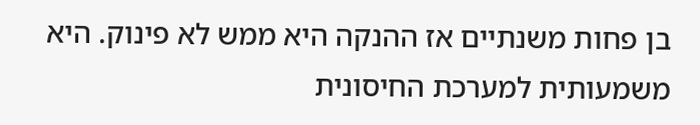בן פחות משנתיים אז ההנקה היא ממש לא פינוק. היא משמעותית למערכת החיסונית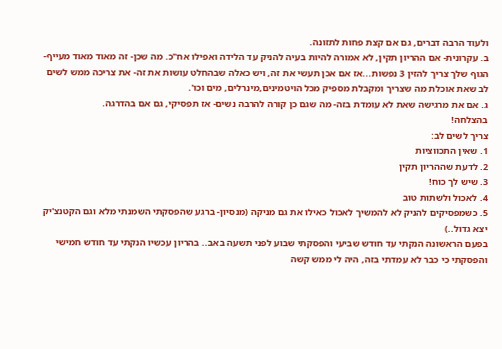ולעוד הרבה דברים, גם אם קצת פחות לתזונה.
ב. עקרונית- אם ההריון תקין, לא אמורה להיות בעיה להניק עד הלידה ואפילו אח"כ. מה שכן- זה מאוד מאוד מעייף- הגוף שלך צריך להזין 3 נפשות...אז אם אכן תעשי את זה, ויש כאלה שבהחלט עושות את זה- את צריכה ממש לשים לב שאת אוכלת מה שצריך ומקבלת מספיק מכל הויטמינים,מינרלים, מים וכו'.
ג. אם את מרגישה שאת לא עומדת בזה- מה שגם כן קורה להרבה נשים- אז תפסיקי, גם אם בהדרגה.
בהצלחה!
צריך לשים לב:
1. שאין התכווציות
2. לדעת שההריון תקין
3. שיש לך כוח!
4. לאכול ולשתות טוב
5. כשמפסיקים להניק לא להמשיך לאכול כאילו את גם מניקה (מנסיון- ברגע שהפסקתי השמנתי מלא וגם הקטנצ'יק יצא גדול..)
בפעם הראשונה הנקתי עד חודש שביעי והפסקתי שבוע לפני תשעה באב.. בהריון עכשיו הנקתי עד חודש חמישי והפסקתי כי כבר לא עמדתי בזה, היה לי ממש קשה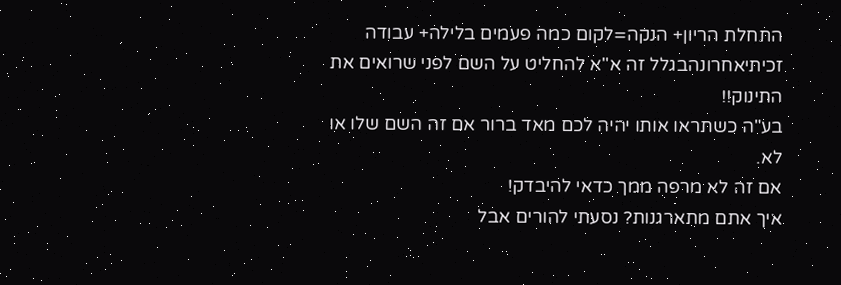התחלת הריון+ הנקה=לקום כמה פעמים בלילה+ עבודה
זכיתיאחרונהבגלל זה א"א להחליט על השם לפני שרואים את התינוק!!
בע"ה כשתראו אותו יהיה לכם מאד ברור אם זה השם שלו או לא.
אם זה לא מרפה ממך כדאי להיבדק!
איך אתם מתארגנות? נסעתי להורים אבל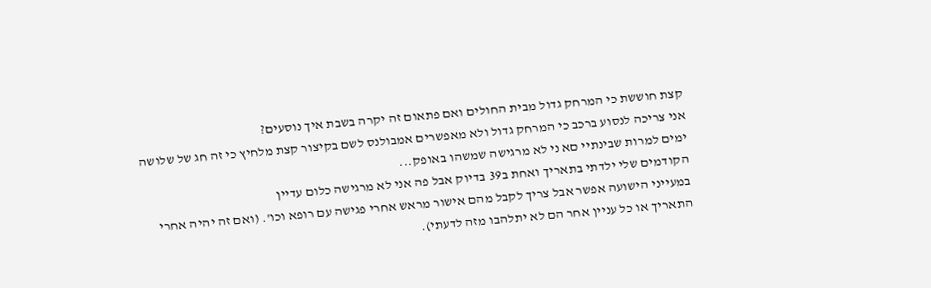קצת חוששת כי המרחק גדול מבית החולים ואם פתאום זה יקרה בשבת איך נוסעים?
אני צריכה לנסוע ברכב כי המרחק גדול ולא מאפשרים אמבולנס לשם בקיצור קצת מלחיץ כי זה חג של שלושה ימים למרות שבינתיי םא ני לא מרגישה שמשהו באופק...
הקודמים שלי ילדתי בתאריך ואחת ב39 בדיוק אבל פה אני לא מרגישה כלום עדיין
במעייני הישועה אפשר אבל צריך לקבל מהם אישור מראש אחרי פגישה עם רופא וכו'. (ואם זה יהיה אחרי התאריך או כל עניין אחר הם לא יתלהבו מזה לדעתי).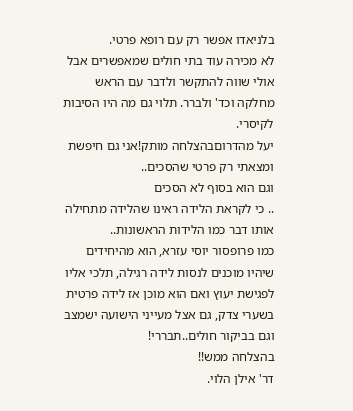בלניאדו אפשר רק עם רופא פרטי.
לא מכירה עוד בתי חולים שמאפשרים אבל אולי שווה להתקשר ולדבר עם הראש מחלקה וכד' ולברר. תלוי גם מה היו הסיבות לקיסרי.
יעל מהדרוםבהצלחה מותק!אני גם חיפשת ומצאתי רק פרטי שהסכים..
וגם הוא בסוף לא הסכים
.. כי לקראת הלידה ראינו שהלידה מתחילה אותו דבר כמו הלידות הראשונות..
כמו פרופסור יוסי עזרא, הוא מהיחידים שיהיו מוכנים לנסות לידה רגילה, תלכי אליו לפגישת יעוץ ואם הוא מוכן אז לידה פרטית
בשערי צדק, גם אצל מעייני הישועה ישמצב וגם בביקור חולים..תבררי!
בהצלחה ממש!!
דר' אילן הלוי.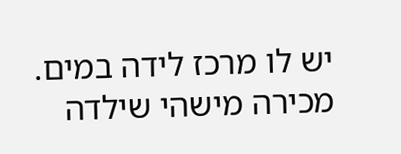יש לו מרכז לידה במים.
מכירה מישהי שילדה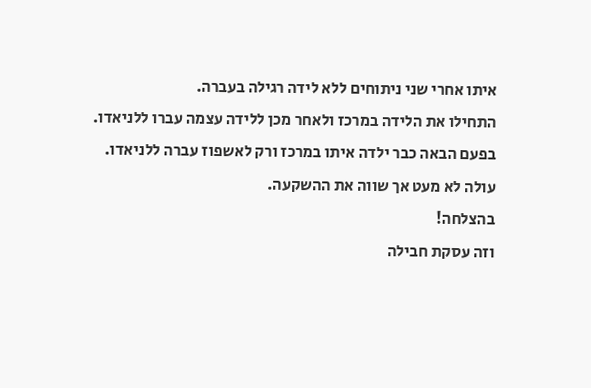איתו אחרי שני ניתוחים ללא לידה רגילה בעברה.
התחילו את הלידה במרכז ולאחר מכן ללידה עצמה עברו ללניאדו.
בפעם הבאה כבר ילדה איתו במרכז ורק לאשפוז עברה ללניאדו.
עולה לא מעט אך שווה את ההשקעה.
בהצלחה!
וזה עסקת חבילה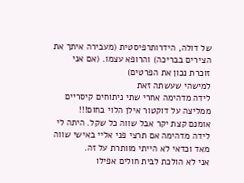של דולה, הידרותרפיסטית (מעבירה איתך את הצירים בבריכה) והרופא עצמו. (אם אני זוכרת נכון את הפרטים)
למישהי שעשתה זאת
לידה מדהימה אחרי שתי ניתוחים קיסריים ממליצה על דוקטור אילן הלוי בחום!!!
אומנם קצת יקר אבל שווה כל שקל. היתה לי לידה מדהימה אם תרצי פני אליי באישי שווה מאד וכדאי לא הייתי מוותרת על זה.
אני לא הולכת לבית חולים אפילו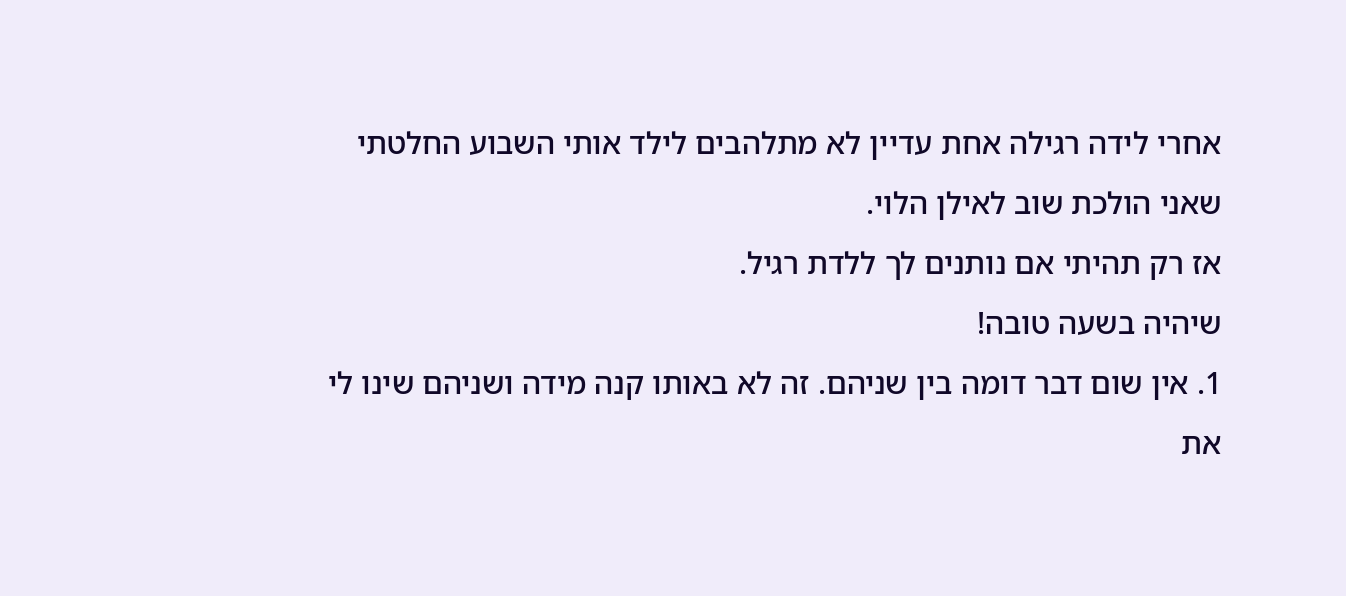אחרי לידה רגילה אחת עדיין לא מתלהבים לילד אותי השבוע החלטתי שאני הולכת שוב לאילן הלוי.
אז רק תהיתי אם נותנים לך ללדת רגיל.
שיהיה בשעה טובה!
1. אין שום דבר דומה בין שניהם. זה לא באותו קנה מידה ושניהם שינו לי את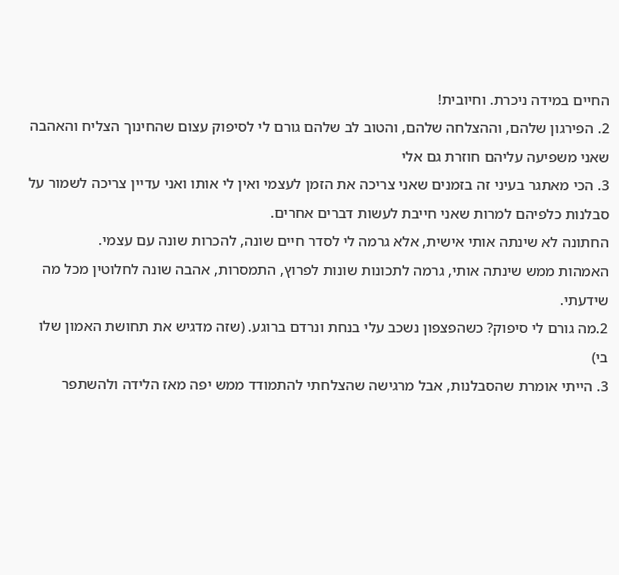החיים במידה ניכרת. וחיובית!
2. הפירגון שלהם, וההצלחה שלהם, והטוב לב שלהם גורם לי לסיפוק עצום שהחינוך הצליח והאהבה שאני משפיעה עליהם חוזרת גם אלי
3. הכי מאתגר בעיני זה בזמנים שאני צריכה את הזמן לעצמי ואין לי אותו ואני עדיין צריכה לשמור על סבלנות כלפיהם למרות שאני חייבת לעשות דברים אחרים.
החתונה לא שינתה אותי אישית, אלא גרמה לי לסדר חיים שונה, להכרות שונה עם עצמי.
האמהות ממש שינתה אותי, גרמה לתכונות שונות לפרוץ, התמסרות, אהבה שונה לחלוטין מכל מה שידעתי.
2.מה גורם לי סיפוק? כשהפצפון נשכב עלי בנחת ונרדם ברוגע. (שזה מדגיש את תחושת האמון שלו בי)
3. הייתי אומרת שהסבלנות, אבל מרגישה שהצלחתי להתמודד ממש יפה מאז הלידה ולהשתפר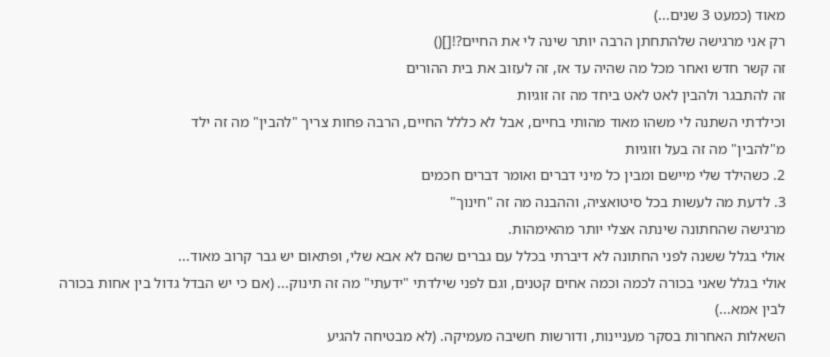מאוד (כמעט 3 שנים...)
רק אני מרגישה שלהתחתן הרבה יותר שינה לי את החיים?![]()
זה קשר חדש ואחר מכל מה שהיה עד אז, זה לעזוב את בית ההורים
זה להתבגר ולהבין לאט לאט ביחד מה זה זוגיות
וכילדתי השתנה לי משהו מאוד מהותי בחיים, אבל לא כללל החיים, הרבה פחות צריך "להבין" מה זה ילד
מ"להבין" מה זה בעל וזוגיות
2. כשהילד שלי מיישם ומבין כל מיני דברים ואומר דברים חכמים
3. לדעת מה לעשות בכל סיטואציה, וההבנה מה זה "חינוך"
מרגישה שהחתונה שינתה אצלי יותר מהאימהות.
אולי בגלל ששנה לפני החתונה לא דיברתי בכלל עם גברים שהם לא אבא שלי, ופתאום יש גבר קרוב מאוד...
אולי בגלל שאני בכורה לכמה וכמה אחים קטנים, וגם לפני שילדתי "ידעתי" מה זה תינוק... (אם כי יש הבדל גדול בין אחות בכורה לבין אמא...)
השאלות האחרות בסקר מעניינות, ודורשות חשיבה מעמיקה. (לא מבטיחה להגיע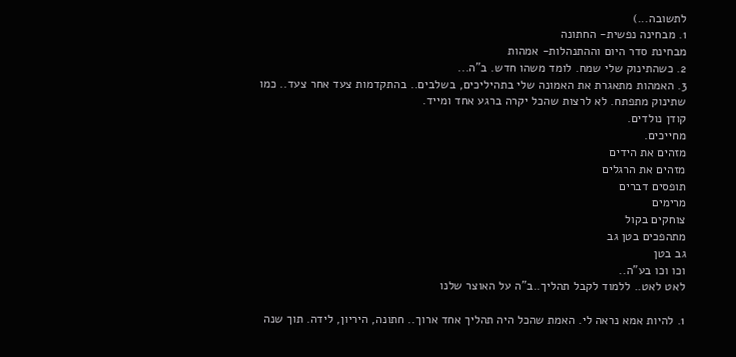לתשובה...)
1. מבחינה נפשית- החתונה
מבחינת סדר היום וההתנהלות- אמהות
2. כשהתינוק שלי שמח. לומד משהו חדש. ב"ה...
3. האמהות מתאגרת את האמונה שלי בתהיליכים, בשלבים.. בהתקדמות צעד אחר צעד.. כמו שתינוק מתפתח. לא לרצות שהכל יקרה ברגע אחד ומייד.
קודן נולדים.
מחייכים.
מזהים את הידים
מזהים את הרגלים
תופסים דברים
מרימים
צוחקים בקול
מתהפכים בטן גב
גב בטן
וכו וכו בע"ה..
לאט לאט.. ללמוד לקבל תהליך..ב"ה על האוצר שלנו

1. להיות אמא נראה לי. האמת שהכל היה תהליך אחד ארוך.. חתונה, היריון, לידה. תוך שנה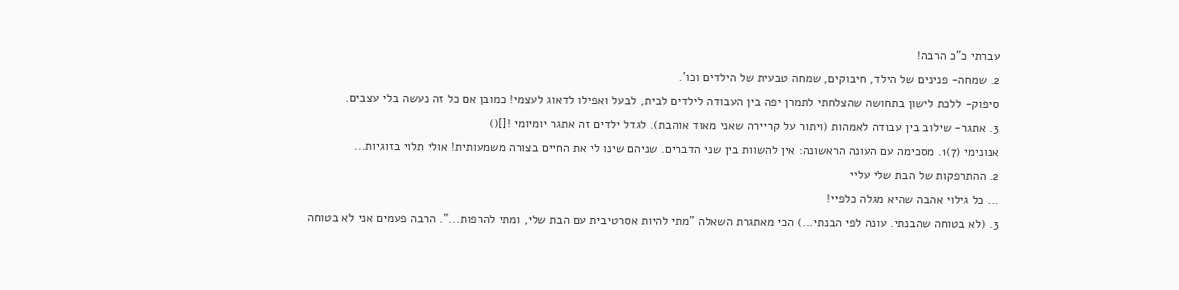עברתי כ"כ הרבה!
2. שמחה- פנינים של הילד, חיבוקים, שמחה טבעית של הילדים וכו'.
סיפוק- ללכת לישון בתחושה שהצלחתי לתמרן יפה בין העבודה לילדים לבית, לבעל ואפילו לדאוג לעצמי! כמובן אם כל זה נעשה בלי עצבים.
3. אתגר- שילוב בין עבודה לאמהות (ויתור על קריירה שאני מאוד אוהבת). לגדל ילדים זה אתגר יומיומי ![]()
אנונימי (7)1. מסכימה עם העונה הראשונה: אין להשוות בין שני הדברים. שניהם שינו לי את החיים בצורה משמעותית! אולי תלוי בזוגיות...
2. ההתרפקות של הבת שלי עליי
... כל גילוי אהבה שהיא מגלה כלפיי!
3. (לא בטוחה שהבנתי. עונה לפי הבנתי...) הכי מאתגרת השאלה "מתי להיות אסרטיבית עם הבת שלי, ומתי להרפות...". הרבה פעמים אני לא בטוחה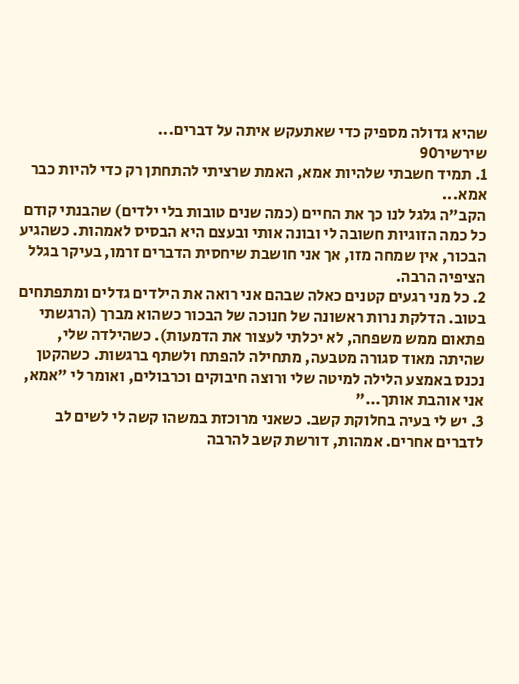שהיא גדולה מספיק כדי שאתעקש איתה על דברים...
שירשיר90
1. תמיד חשבתי שלהיות אמא, האמת שרציתי להתחתן רק כדי להיות כבר אמא...
הקב"ה גלגל לנו כך את החיים (כמה שנים טובות בלי ילדים) שהבנתי קודם כל כמה הזוגיות חשובה לי ובונה אותי ובעצם היא הבסיס לאמהות. כשהגיע הבכור, אין שמחה מזו, אך אני חושבת שיחסית הדברים זרמו, בעיקר בגלל הציפיה הרבה.
2. כל מני רגעים קטנים כאלה שבהם אני רואה את הילדים גדלים ומתפתחים בטוב. הדלקת נרות ראשונה של חנוכה של הבכור כשהוא מברך (הרגשתי פתאום ממש משפחה, לא יכלתי לעצור את הדמעות). כשהילדה שלי, שהיתה מאוד סגורה מטבעה, מתחילה להפתח ולשתף ברגשות. כשהקטן נכנס באמצע הלילה למיטה שלי ורוצה חיבוקים וכרבולים, ואומר לי "אמא, אני אוהבת אותך..."
3. יש לי בעיה בחלוקת קשב. כשאני מרוכזת במשהו קשה לי לשים לב לדברים אחרים. אמהות, דורשת קשב להרבה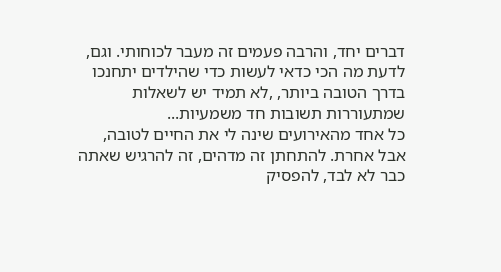דברים יחד, והרבה פעמים זה מעבר לכוחותי. וגם, לדעת מה הכי כדאי לעשות כדי שהילדים יתחנכו בדרך הטובה ביותר, ,לא תמיד יש לשאלות שמתעוררות תשובות חד משמעיות...
כל אחד מהאירועים שינה לי את החיים לטובה, אבל אחרת. להתחתן זה מדהים, זה להרגיש שאתה כבר לא לבד, להפסיק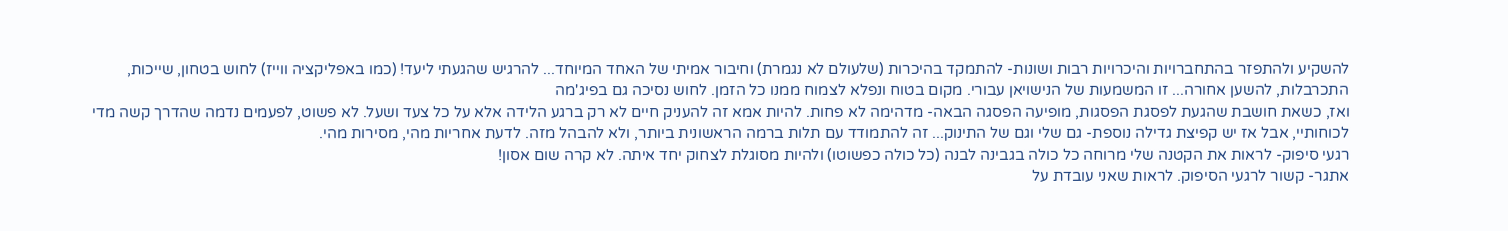להשקיע ולהתפזר בהתחברויות והיכרויות רבות ושונות- להתמקד בהיכרות (שלעולם לא נגמרת) וחיבור אמיתי של האחד המיוחד... להרגיש שהגעתי ליעד! (כמו באפליקציה ווייז) לחוש בטחון, שייכות, התכרבלות, להשען אחורה... זו המשמעות של הנישויאן עבורי. מקום בטוח ונפלא לצמוח ממנו כל הזמן. לחוש נסיכה גם בפיג'מה
ואז, כשאת חושבת שהגעת לפסגת הפסגות, מופיעה הפסגה הבאה- מדהימה לא פחות. להיות אמא זה להעניק חיים לא רק ברגע הלידה אלא על כל צעד ושעל. לא פשוט, לפעמים נדמה שהדרך קשה מדי לכוחותיי, אבל אז יש קפיצת גדילה נוספת- גם שלי וגם של התינוק... זה להתמודד עם תלות ברמה הראשונית ביותר, ולא להבהל מזה. לדעת אחריות מהי, מסירות מהי.
רגעי סיפוק- לראות את הקטנה שלי מרוחה כל כולה בגבינה לבנה (כל כולה כפשוטו) ולהיות מסוגלת לצחוק יחד איתה. לא קרה שום אסון!
אתגר- קשור לרגעי הסיפוק. לראות שאני עובדת על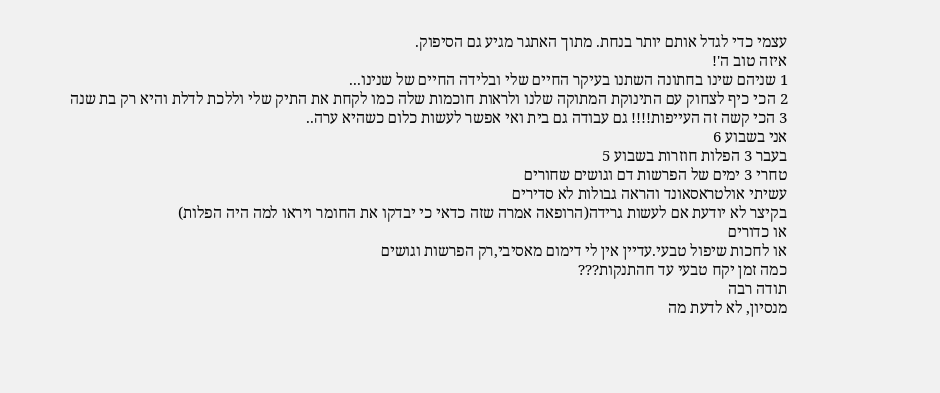עצמי כדי לגדל אותם יותר בנחת. מתוך האתגר מגיע גם הסיפוק.
איזה טוב ה'!
1 שניהם שינו בחתונה השתנו בעיקר החיים שלי ובלידה החיים של שנינו...
2 הכי כיף לצחוק עם התינוקת המתוקה שלנו ולראות חוכמות שלה כמו לקחת את התיק שלי וללכת לדלת והיא רק בת שנה
3 הכי קשה זה העייפות!!!! גם עבודה גם בית ואי אפשר לעשות כלום כשהיא ערה..
אני בשבוע 6
בעבר 3 הפלות חוזרות בשבוע 5
טחרי 3 ימים של הפרשות דם וגושים שחורים
עשיתי אולטראסאונד והראה גבולות לא סדירים
בקיצר לא יודעת אם לעשות גרידה(הרופאה אמרה שזה כדאי כי יבדקו את החומר ויראו למה היה הפלות)
או כדורים
או לחכות שיפול טבעי.עדיין אין לי דימום מאסיבי,רק הפרשות וגושים
כמה זמן יקח טבעי עד חהתנקות???
תודה רבה
מנסיון, לא לדעת מה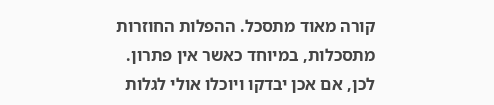קורה מאוד מתסכל. ההפלות החוזרות מתסכלות, במיוחד כאשר אין פתרון.
לכן, אם אכן יבדקו ויוכלו אולי לגלות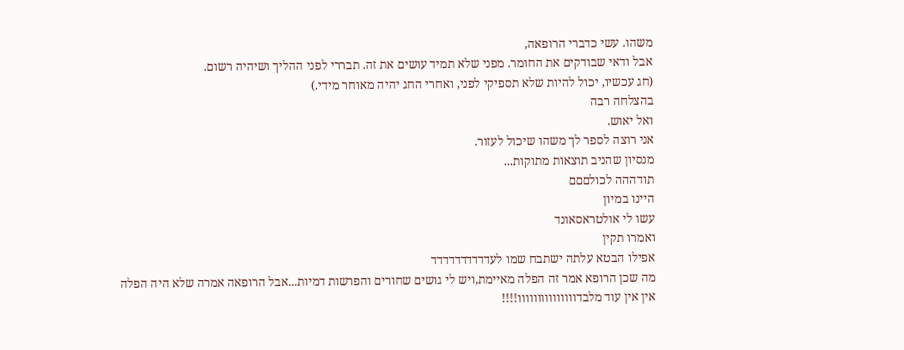משהו. עשי כדברי הרופאה,
אבל ודאי שבודקים את החומר. מפני שלא תמיד עושים את זה. תבררי לפני ההליך ושיהיה רשום.
(חג עכשיו, יכול להיות שלא תספיקי לפני, ואחרי החג יהיה מאוחר מידי.)
בהצלחה רבה
ואל יאוש.
אני רוצה לספר לך משהו שיכול לעזור.
מנסיון שהניב תוצאות מתוקות...
תודההה לכולםםם
היינו במיון
עשו לי אולטראסאונד
ואמרו תקין
אפילו הבטא עלתה ישתבח שמו לעדדדדדדדדדד
מה שכן הרופא אמר זה הפלה מאיימת,ויש לי גושים שחורים והפרשות דמיות...אבל הרופאה אמרה שלא היה הפלה
אין אין עוד מלבדווווווווווווווו!!!!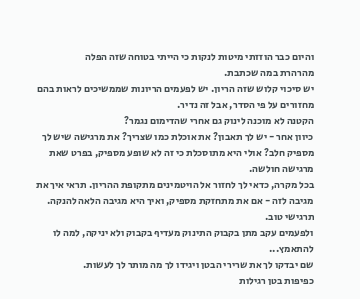והיום כבר הוזזתי מיטות לנקות כי הייתי בטוחה שזה הפלה
מהרהרת במה שכתבת.
יש סיכוי קלוש שזה הריון. יש לפעמים הריונות שממשיכים לראות בהם מחזורים על פי הסדר, אבל זה נדיר.
הקטנה לא מוכנה לינוק גם אחרי שהדימום נגמר?
כיוון אחר - יש לך תאבון? את אוכלת כמו שצריך? את מרגישה שיש לך מספיק חלב? אולי היא מתוסכלת כי זה לא שופע מספיק, בפרט שאת מרגישה חולשה.
בכל מקרה, כדאי לך לחזור אל הויטמינים מתקופת ההריון. תראי איך את מגיבה לזה - אם את מתחזקת מספיק, ואיך היא מגיבה הלאה להנקה.
תרגישי טוב.
ולפעמים עקב מתן בקבוק התינוק מעדיף בקבוק ולא יניקה, למה לו להתאמץ...
שם יבדקו לך את שרירי הבטן ויגידו לך מה מותר לך לעשות.
כפיפות בטן רגילות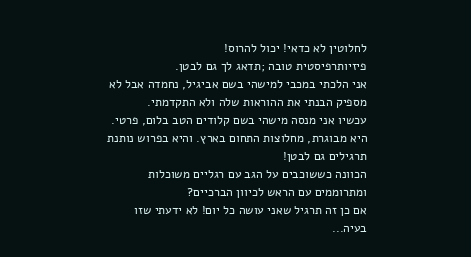לחלוטין לא כדאי! יכול להרוס!
פיזיותרפיסטית טובה ;תדאג לך גם לבטן.
אני הלכתי במכבי למישהי בשם אביגיל, נחמדה אבל לא מספיק הבנתי את ההוראות שלה ולא התקדמתי.
עכשיו אני מנסה מישהי בשם קלודים הטב בלום, פרטי. היא מבוגרת, מחלוצות התחום בארץ. והיא בפרוש נותנת תרגילים גם לבטן!
הכוונה כששוכבים על הגב עם רגליים משוכלות ומתרוממים עם הראש לכיוון הברכיים?
אם כן זה תרגיל שאני עושה כל יום! לא ידעתי שזו בעיה...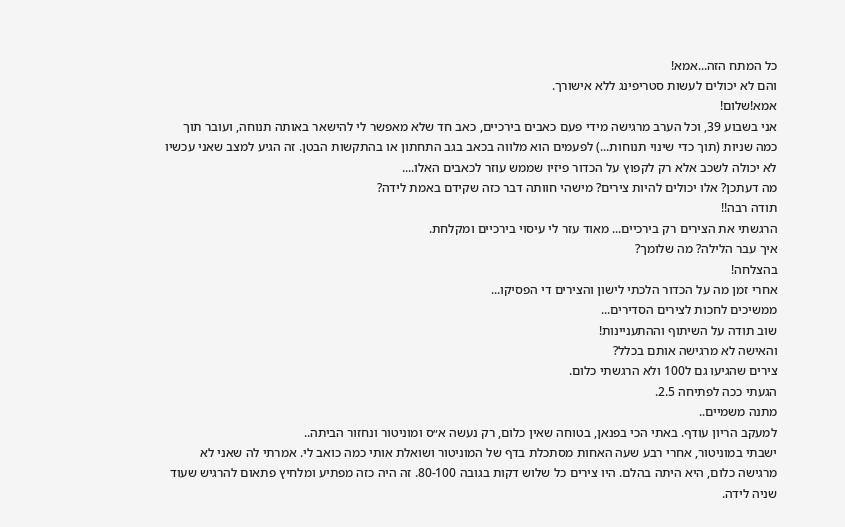כל המתח הזה...אמא!
והם לא יכולים לעשות סטריפינג ללא אישורך.
אמא!שלום!
אני בשבוע 39, וכל הערב מרגישה מידי פעם כאבים בירכיים, כאב חד שלא מאפשר לי להישאר באותה תנוחה, ועובר תוך כמה שניות (תוך כדי שינוי תנוחות...) לפעמים הוא מלווה בכאב בגב התחתון או בהתקשות הבטן. זה הגיע למצב שאני עכשיו לא יכולה לשכב אלא רק לקפוץ על הכדור פיזיו שממש עוזר לכאבים האלו....
מה דעתכן? אלו יכולים להיות צירים? מישהי חוותה דבר כזה שקידם באמת לידה?
תודה רבה!!
הרגשתי את הצירים רק בירכיים... מאוד עזר לי עיסוי בירכיים ומקלחת.
איך עבר הלילה? מה שלומך?
בהצלחה!
אחרי זמן מה על הכדור הלכתי לישון והצירים די הפסיקו...
ממשיכים לחכות לצירים הסדירים...
שוב תודה על השיתוף וההתעניינות!
והאישה לא מרגישה אותם בכלל?
צירים שהגיעו גם ל100 ולא הרגשתי כלום.
הגעתי ככה לפתיחה 2.5.
מתנה משמיים..
למעקב הריון עודף. באתי הכי בפנאן, בטוחה שאין כלום, רק נעשה א״ס ומוניטור ונחזור הביתה..
ישבתי במוניטור, אחרי רבע שעה האחות מסתכלת בדף של המוניטור ושואלת אותי כמה כואב לי. אמרתי לה שאני לא מרגישה כלום, היא היתה בהלם. היו צירים כל שלוש דקות בגובה 80-100. זה היה כזה מפתיע ומלחיץ פתאום להרגיש שעוד שניה לידה.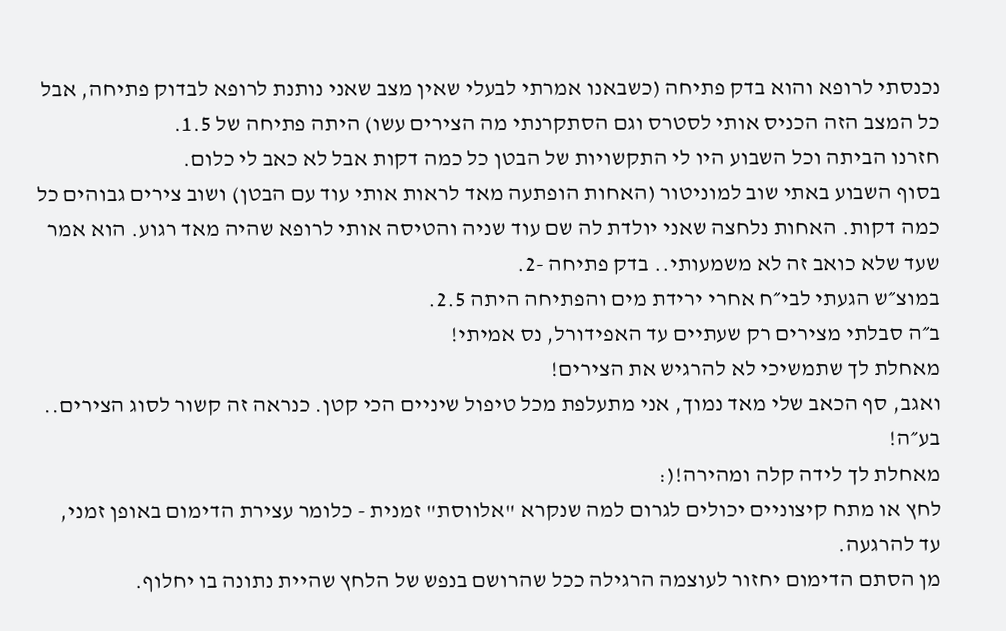נכנסתי לרופא והוא בדק פתיחה (כשבאנו אמרתי לבעלי שאין מצב שאני נותנת לרופא לבדוק פתיחה, אבל כל המצב הזה הכניס אותי לסטרס וגם הסתקרנתי מה הצירים עשו) היתה פתיחה של 1.5.
חזרנו הביתה וכל השבוע היו לי התקשויות של הבטן כל כמה דקות אבל לא כאב לי כלום.
בסוף השבוע באתי שוב למוניטור (האחות הופתעה מאד לראות אותי עוד עם הבטן) ושוב צירים גבוהים כל כמה דקות. האחות נלחצה שאני יולדת לה שם עוד שניה והטיסה אותי לרופא שהיה מאד רגוע. הוא אמר שעד שלא כואב זה לא משמעותי.. בדק פתיחה -2.
במוצ״ש הגעתי לבי״ח אחרי ירידת מים והפתיחה היתה 2.5.
ב״ה סבלתי מצירים רק שעתיים עד האפידורל, נס אמיתי!
מאחלת לך שתמשיכי לא להרגיש את הצירים!
ואגב, סף הכאב שלי מאד נמוך, אני מתעלפת מכל טיפול שיניים הכי קטן. כנראה זה קשור לסוג הצירים..
בע״ה!
מאחלת לך לידה קלה ומהירה!(:
לחץ או מתח קיצוניים יכולים לגרום למה שנקרא "אלווסת" זמנית - כלומר עצירת הדימום באופן זמני, עד להרגעה.
מן הסתם הדימום יחזור לעוצמה הרגילה ככל שהרושם בנפש של הלחץ שהיית נתונה בו יחלוף.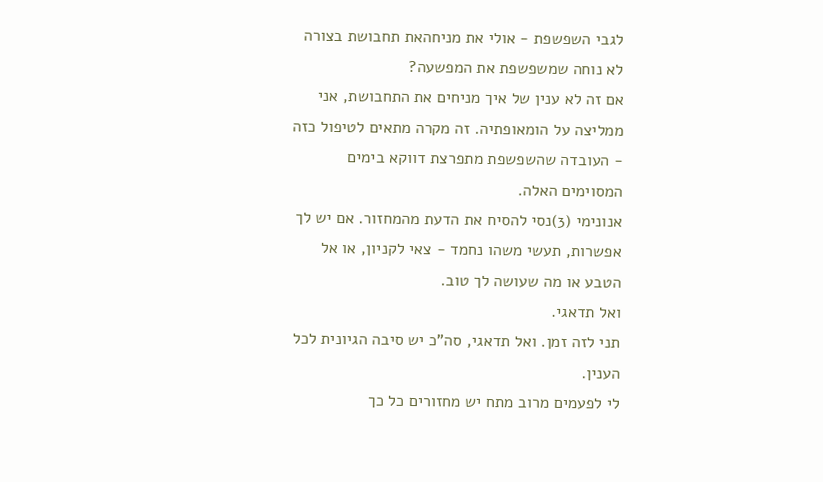לגבי השפשפת - אולי את מניחהאת תחבושת בצורה לא נוחה שמשפשפת את המפשעה?
אם זה לא ענין של איך מניחים את התחבושת, אני ממליצה על הומאופתיה. זה מקרה מתאים לטיפול כזה - העובדה שהשפשפת מתפרצת דווקא בימים המסוימים האלה.
אנונימי (3)נסי להסיח את הדעת מהמחזור. אם יש לך אפשרות, תעשי משהו נחמד - צאי לקניון, או אל הטבע או מה שעושה לך טוב.
ואל תדאגי.
תני לזה זמן. ואל תדאגי, סה"כ יש סיבה הגיונית לכל הענין.
לי לפעמים מרוב מתח יש מחזורים כל כך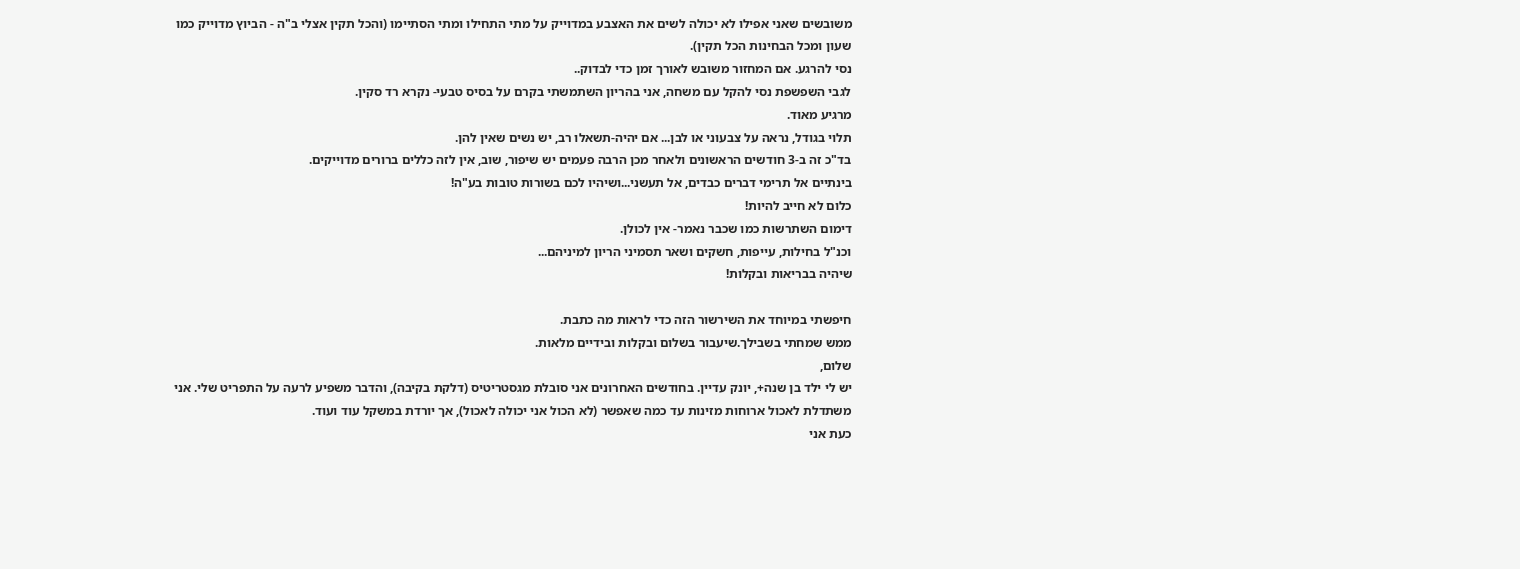משובשים שאני אפילו לא יכולה לשים את האצבע במדוייק על מתי התחילו ומתי הסתיימו (והכל תקין אצלי ב"ה - הביוץ מדוייק כמו שעון ומכל הבחינות הכל תקין).
נסי להרגע. אם המחזור משובש לאורך זמן כדי לבדוק..
לגבי השפשפת נסי להקל עם משחה, אני בהריון השתמשתי בקרם על בסיס טבעי- נקרא רד סקין.
מרגיע מאוד.
תלוי בגודל, נראה על צבעוני או לבן... אם יהיה-תשאלו רב, יש נשים שאין להן.
בד"כ זה ב-3 חודשים הראשונים ולאחר מכן הרבה פעמים יש שיפור, שוב, אין לזה כללים ברורים מדוייקים.
בינתיים אל תרימי דברים כבדים, אל תעשני...ושיהיו לכם בשורות טובות בע"ה!
כלום לא חייב להיות!
דימום השתרשות כמו שכבר נאמר- אין לכולן.
וכנ"ל בחילות, עייפות, חשקים ושאר תסמיני הריון למיניהם...
שיהיה בבריאות ובקלות!

חיפשתי במיוחד את השירשור הזה כדי לראות מה כתבת.
ממש שמחתי בשבילך.שיעבור בשלום ובקלות ובידיים מלאות.
שלום,
יש לי ילד בן שנה+, יונק עדיין. בחודשים האחרונים אני סובלת מגסטריטיס (דלקת בקיבה), והדבר משפיע לרעה על התפריט שלי. אני משתדלת לאכול ארוחות מזינות עד כמה שאפשר (לא הכול אני יכולה לאכול), אך יורדת במשקל עוד ועוד.
כעת אני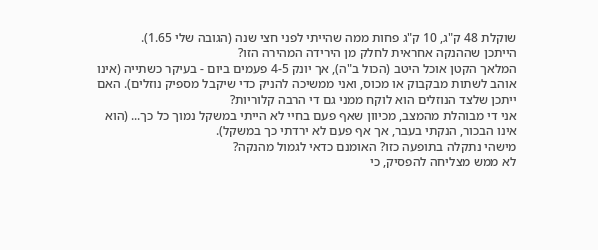שוקלת 48 ק"ג, 10 ק"ג פחות ממה שהייתי לפני חצי שנה (הגובה שלי 1.65).
הייתכן שההנקה אחראית לחלק מן הירידה המהירה הזו?
המלאך הקטן אוכל היטב (הכול ב"ה), אך יונק 4-5 פעמים ביום - בעיקר כשתייה (אינו אוהב לשתות מבקבוק או מכוס, ואני ממשיכה להניק כדי שיקבל מספיק נוזלים). האם ייתכן שלצד הנוזלים הוא לוקח ממני גם די הרבה קלוריות?
אני די מבוהלת מהמצב, מכיוון שאף פעם בחיי לא הייתי במשקל נמוך כל כך... (הוא אינו הבכור, הנקתי בעבר, אך אף פעם לא ירדתי כך במשקל).
מישהי נתקלה בתופעה כזו? האומנם כדאי לגמול מהנקה?
לא ממש מצליחה להפסיק, כי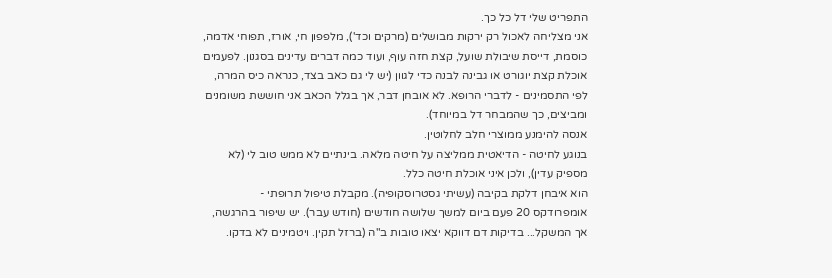התפריט שלי דל כל כך.
אני מצליחה לאכול רק ירקות מבושלים (מרקים וכד'), מלפפון חי, אורז, תפוחי אדמה, כוסמת, דייסת שיבולת שועל, קצת חזה עוף, ועוד כמה דברים עדינים בסגנון. לפעמים אוכלת קצת יוגורט או גבינה לבנה כדי לגוון (יש לי גם כאב בצד, כנראה כיס המרה, לפי התסמינים - לדברי הרופא. לא אובחן דבר, אך בגלל הכאב אני חוששת משומנים ומביצים, כך שהמבחר דל במיוחד).
אנסה להימנע ממוצרי חלב לחלוטין.
בנוגע לחיטה - הדיאטית ממליצה על חיטה מלאה. בינתיים לא ממש טוב לי (לא מספיק עדין), ולכן איני אוכלת חיטה כלל.
הוא איבחן דלקת בקיבה (עשיתי גסטרוסקופיה). מקבלת טיפול תרופתי - אומפרודקס 20 פעם ביום למשך שלושה חודשים (חודש עבר). יש שיפור בהרגשה, אך המשקל... בדיקות דם דווקא יצאו טובות ב"ה (ברזל תקין. ויטמינים לא בדקו.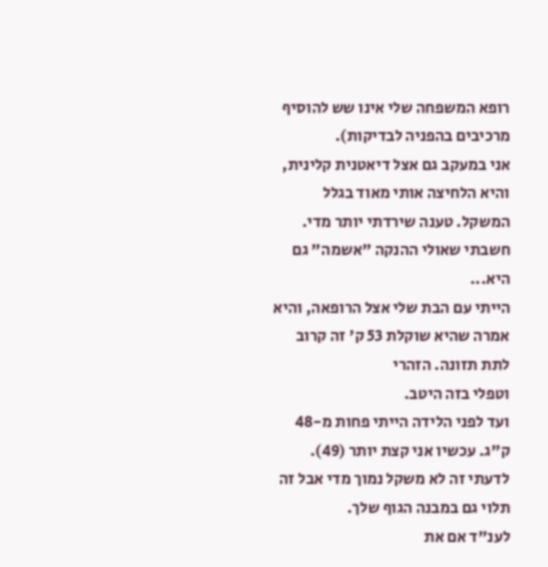רופא המשפחה שלי אינו שש להוסיף מרכיבים בהפניה לבדיקות).
אני במעקב גם אצל דיאטנית קלינית, והיא הלחיצה אותי מאוד בגלל המשקל. טענה שירדתי יותר מדי.
חשבתי שאולי ההנקה "אשמה" גם היא...
הייתי עם הבת שלי אצל הרופאה, והיא אמרה שהיא שוקלת 53 ק' זה קרוב לתת תזונה. הזהרי
וטפלי בזה היטב.
ועד לפני הלידה הייתי פחות מ-48 ק"ג. עכשיו אני קצת יותר (49).
לדעתי זה לא משקל נמוך מדי אבל זה תלוי גם במבנה הגוף שלך.
לענ"ד אם את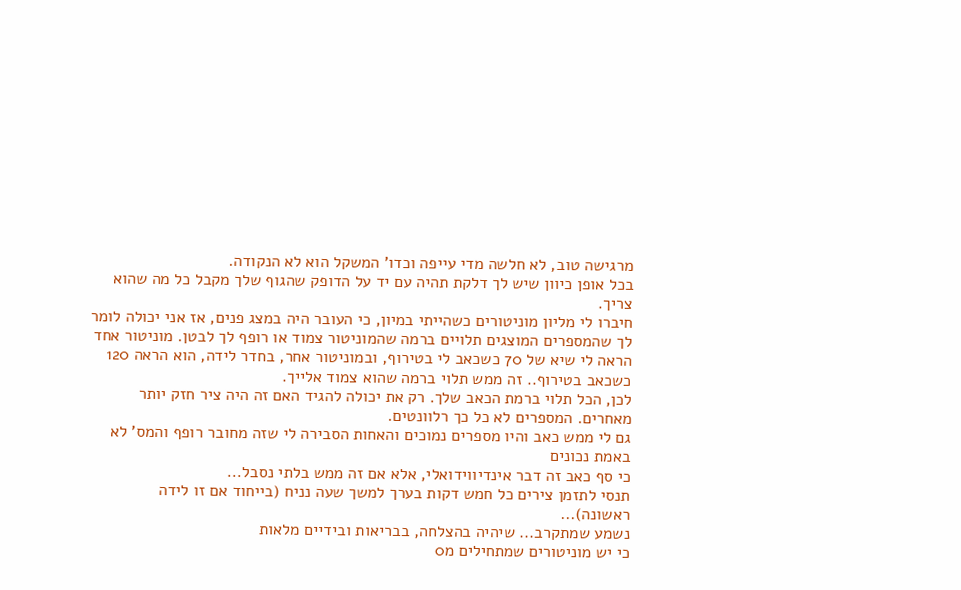מרגישה טוב, לא חלשה מדי עייפה וכדו' המשקל הוא לא הנקודה.
בכל אופן כיוון שיש לך דלקת תהיה עם יד על הדופק שהגוף שלך מקבל כל מה שהוא צריך.
חיברו לי מליון מוניטורים כשהייתי במיון, כי העובר היה במצג פנים, אז אני יכולה לומר לך שהמספרים המוצגים תלויים ברמה שהמוניטור צמוד או רופף לך לבטן. מוניטור אחד הראה לי שיא של 70 כשכאב לי בטירוף, ובמוניטור אחר, בחדר לידה, הוא הראה 120 כשכאב בטירוף.. זה ממש תלוי ברמה שהוא צמוד אלייך.
לכן, הכל תלוי ברמת הכאב שלך. רק את יכולה להגיד האם זה היה ציר חזק יותר מאחרים. המספרים לא כל כך רלוונטים.
גם לי ממש כאב והיו מספרים נמוכים והאחות הסבירה לי שזה מחובר רופף והמס' לא באמת נכונים
כי סף כאב זה דבר אינדיווידואלי, אלא אם זה ממש בלתי נסבל...
תנסי לתזמן צירים כל חמש דקות בערך למשך שעה נניח (בייחוד אם זו לידה ראשונה)...
נשמע שמתקרב... שיהיה בהצלחה, בבריאות ובידיים מלאות
כי יש מוניטורים שמתחילים מ0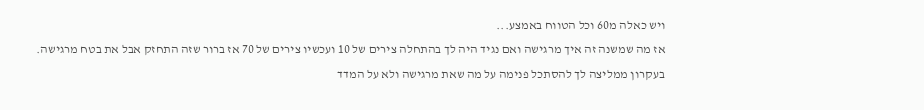ויש כאלה מ60 וכל הטווח באמצע...
אז מה שמשנה זה איך מרגישה ואם נגיד היה לך בהתחלה צירים של 10 ועכשיו צירים של 70 אז ברור שזה התחזק אבל את בטח מרגישה.
בעקרון ממליצה לך להסתכל פנימה על מה שאת מרגישה ולא על המדד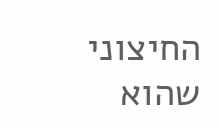החיצוני שהוא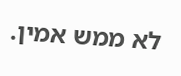לא ממש אמין.